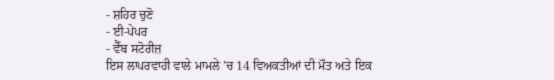- ਸ਼ਹਿਰ ਚੁਣੋ
- ਈ-ਪੇਪਰ
- ਵੈੱਬ ਸਟੋਰੀਜ਼
ਇਸ ਲਾਪਰਵਾਹੀ ਵਾਲੇ ਮਾਮਲੇ ’ਚ 14 ਵਿਅਕਤੀਆਂ ਦੀ ਮੌਤ ਅਤੇ ਇਕ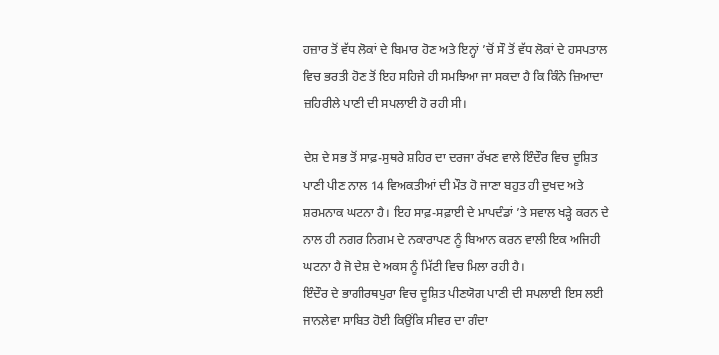ਹਜ਼ਾਰ ਤੋਂ ਵੱਧ ਲੋਕਾਂ ਦੇ ਬਿਮਾਰ ਹੋਣ ਅਤੇ ਇਨ੍ਹਾਂ ’ਚੋਂ ਸੌ ਤੋਂ ਵੱਧ ਲੋਕਾਂ ਦੇ ਹਸਪਤਾਲ ਵਿਚ ਭਰਤੀ ਹੋਣ ਤੋਂ ਇਹ ਸਹਿਜੇ ਹੀ ਸਮਝਿਆ ਜਾ ਸਕਦਾ ਹੈ ਕਿ ਕਿੰਨੇ ਜ਼ਿਆਦਾ ਜ਼ਹਿਰੀਲੇ ਪਾਣੀ ਦੀ ਸਪਲਾਈ ਹੋ ਰਹੀ ਸੀ।

ਦੇਸ਼ ਦੇ ਸਭ ਤੋਂ ਸਾਫ਼-ਸੁਥਰੇ ਸ਼ਹਿਰ ਦਾ ਦਰਜਾ ਰੱਖਣ ਵਾਲੇ ਇੰਦੌਰ ਵਿਚ ਦੂਸ਼ਿਤ ਪਾਣੀ ਪੀਣ ਨਾਲ 14 ਵਿਅਕਤੀਆਂ ਦੀ ਮੌਤ ਹੋ ਜਾਣਾ ਬਹੁਤ ਹੀ ਦੁਖਦ ਅਤੇ ਸ਼ਰਮਨਾਕ ਘਟਨਾ ਹੈ। ਇਹ ਸਾਫ਼-ਸਫ਼ਾਈ ਦੇ ਮਾਪਦੰਡਾਂ ’ਤੇ ਸਵਾਲ ਖੜ੍ਹੇ ਕਰਨ ਦੇ ਨਾਲ ਹੀ ਨਗਰ ਨਿਗਮ ਦੇ ਨਕਾਰਾਪਣ ਨੂੰ ਬਿਆਨ ਕਰਨ ਵਾਲੀ ਇਕ ਅਜਿਹੀ ਘਟਨਾ ਹੈ ਜੋ ਦੇਸ਼ ਦੇ ਅਕਸ ਨੂੰ ਮਿੱਟੀ ਵਿਚ ਮਿਲਾ ਰਹੀ ਹੈ।
ਇੰਦੌਰ ਦੇ ਭਾਗੀਰਥਪੁਰਾ ਵਿਚ ਦੂਸ਼ਿਤ ਪੀਣਯੋਗ ਪਾਣੀ ਦੀ ਸਪਲਾਈ ਇਸ ਲਈ ਜਾਨਲੇਵਾ ਸਾਬਿਤ ਹੋਈ ਕਿਉਂਕਿ ਸੀਵਰ ਦਾ ਗੰਦਾ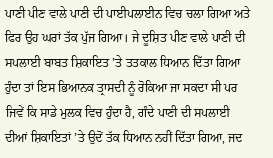ਪਾਣੀ ਪੀਣ ਵਾਲੇ ਪਾਣੀ ਦੀ ਪਾਈਪਲਾਈਨ ਵਿਚ ਚਲਾ ਗਿਆ ਅਤੇ ਫਿਰ ਉਹ ਘਰਾਂ ਤੱਕ ਪੁੱਜ ਗਿਆ। ਜੇ ਦੂਸ਼ਿਤ ਪੀਣ ਵਾਲੇ ਪਾਣੀ ਦੀ ਸਪਲਾਈ ਬਾਬਤ ਸ਼ਿਕਾਇਤ ’ਤੇ ਤਤਕਾਲ ਧਿਆਨ ਦਿੱਤਾ ਗਿਆ ਹੁੰਦਾ ਤਾਂ ਇਸ ਭਿਆਨਕ ਤ੍ਰਾਸਦੀ ਨੂੰ ਰੋਕਿਆ ਜਾ ਸਕਦਾ ਸੀ ਪਰ ਜਿਵੇਂ ਕਿ ਸਾਡੇ ਮੁਲਕ ਵਿਚ ਹੁੰਦਾ ਹੈ, ਗੰਦੇ ਪਾਣੀ ਦੀ ਸਪਲਾਈ ਦੀਆਂ ਸ਼ਿਕਾਇਤਾਂ ’ਤੇ ਉਦੋਂ ਤੱਕ ਧਿਆਨ ਨਹੀਂ ਦਿੱਤਾ ਗਿਆ, ਜਦ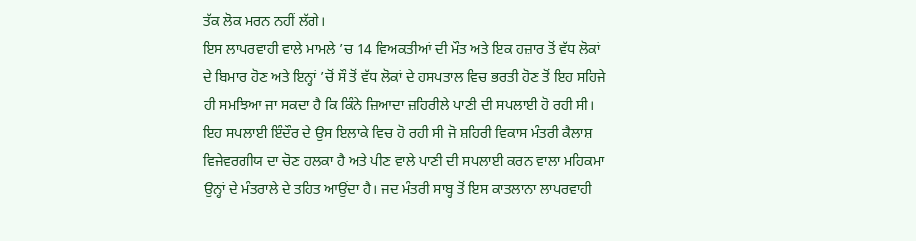ਤੱਕ ਲੋਕ ਮਰਨ ਨਹੀਂ ਲੱਗੇ।
ਇਸ ਲਾਪਰਵਾਹੀ ਵਾਲੇ ਮਾਮਲੇ ’ਚ 14 ਵਿਅਕਤੀਆਂ ਦੀ ਮੌਤ ਅਤੇ ਇਕ ਹਜ਼ਾਰ ਤੋਂ ਵੱਧ ਲੋਕਾਂ ਦੇ ਬਿਮਾਰ ਹੋਣ ਅਤੇ ਇਨ੍ਹਾਂ ’ਚੋਂ ਸੌ ਤੋਂ ਵੱਧ ਲੋਕਾਂ ਦੇ ਹਸਪਤਾਲ ਵਿਚ ਭਰਤੀ ਹੋਣ ਤੋਂ ਇਹ ਸਹਿਜੇ ਹੀ ਸਮਝਿਆ ਜਾ ਸਕਦਾ ਹੈ ਕਿ ਕਿੰਨੇ ਜ਼ਿਆਦਾ ਜ਼ਹਿਰੀਲੇ ਪਾਣੀ ਦੀ ਸਪਲਾਈ ਹੋ ਰਹੀ ਸੀ। ਇਹ ਸਪਲਾਈ ਇੰਦੌਰ ਦੇ ਉਸ ਇਲਾਕੇ ਵਿਚ ਹੋ ਰਹੀ ਸੀ ਜੋ ਸ਼ਹਿਰੀ ਵਿਕਾਸ ਮੰਤਰੀ ਕੈਲਾਸ਼ ਵਿਜੇਵਰਗੀਯ ਦਾ ਚੋਣ ਹਲਕਾ ਹੈ ਅਤੇ ਪੀਣ ਵਾਲੇ ਪਾਣੀ ਦੀ ਸਪਲਾਈ ਕਰਨ ਵਾਲਾ ਮਹਿਕਮਾ ਉਨ੍ਹਾਂ ਦੇ ਮੰਤਰਾਲੇ ਦੇ ਤਹਿਤ ਆਉਂਦਾ ਹੈ। ਜਦ ਮੰਤਰੀ ਸਾਬ੍ਹ ਤੋਂ ਇਸ ਕਾਤਲਾਨਾ ਲਾਪਰਵਾਹੀ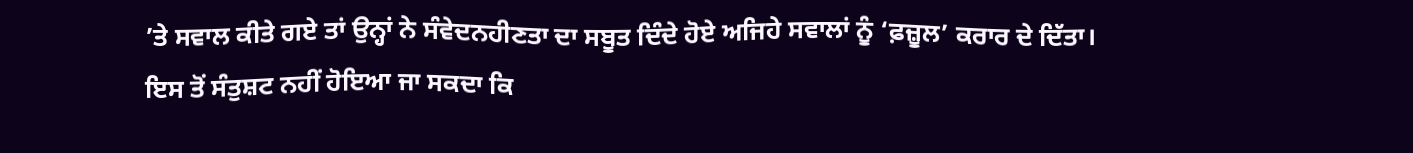’ਤੇ ਸਵਾਲ ਕੀਤੇ ਗਏ ਤਾਂ ਉਨ੍ਹਾਂ ਨੇ ਸੰਵੇਦਨਹੀਣਤਾ ਦਾ ਸਬੂਤ ਦਿੰਦੇ ਹੋਏ ਅਜਿਹੇ ਸਵਾਲਾਂ ਨੂੰ ‘ਫ਼ਜ਼ੂਲ’ ਕਰਾਰ ਦੇ ਦਿੱਤਾ।
ਇਸ ਤੋਂ ਸੰਤੁਸ਼ਟ ਨਹੀਂ ਹੋਇਆ ਜਾ ਸਕਦਾ ਕਿ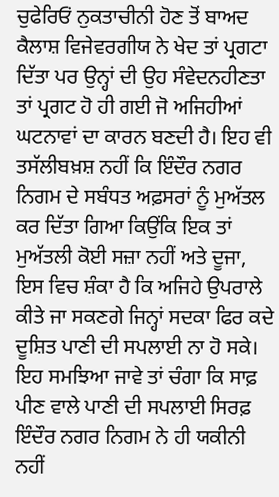ਚੁਫੇਰਿਓਂ ਨੁਕਤਾਚੀਨੀ ਹੋਣ ਤੋਂ ਬਾਅਦ ਕੈਲਾਸ਼ ਵਿਜੇਵਰਗੀਯ ਨੇ ਖੇਦ ਤਾਂ ਪ੍ਰਗਟਾ ਦਿੱਤਾ ਪਰ ਉਨ੍ਹਾਂ ਦੀ ਉਹ ਸੰਵੇਦਨਹੀਣਤਾ ਤਾਂ ਪ੍ਰਗਟ ਹੋ ਹੀ ਗਈ ਜੋ ਅਜਿਹੀਆਂ ਘਟਨਾਵਾਂ ਦਾ ਕਾਰਨ ਬਣਦੀ ਹੈ। ਇਹ ਵੀ ਤਸੱਲੀਬਖ਼ਸ਼ ਨਹੀਂ ਕਿ ਇੰਦੌਰ ਨਗਰ ਨਿਗਮ ਦੇ ਸਬੰਧਤ ਅਫ਼ਸਰਾਂ ਨੂੰ ਮੁਅੱਤਲ ਕਰ ਦਿੱਤਾ ਗਿਆ ਕਿਉਂਕਿ ਇਕ ਤਾਂ ਮੁਅੱਤਲੀ ਕੋਈ ਸਜ਼ਾ ਨਹੀਂ ਅਤੇ ਦੂਜਾ, ਇਸ ਵਿਚ ਸ਼ੰਕਾ ਹੈ ਕਿ ਅਜਿਹੇ ਉਪਰਾਲੇ ਕੀਤੇ ਜਾ ਸਕਣਗੇ ਜਿਨ੍ਹਾਂ ਸਦਕਾ ਫਿਰ ਕਦੇ ਦੂਸ਼ਿਤ ਪਾਣੀ ਦੀ ਸਪਲਾਈ ਨਾ ਹੋ ਸਕੇ।
ਇਹ ਸਮਝਿਆ ਜਾਵੇ ਤਾਂ ਚੰਗਾ ਕਿ ਸਾਫ਼ ਪੀਣ ਵਾਲੇ ਪਾਣੀ ਦੀ ਸਪਲਾਈ ਸਿਰਫ਼ ਇੰਦੌਰ ਨਗਰ ਨਿਗਮ ਨੇ ਹੀ ਯਕੀਨੀ ਨਹੀਂ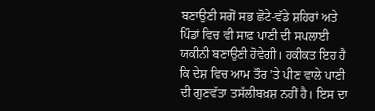ਬਣਾਉਣੀ ਸਗੋਂ ਸਭ ਛੋਟੇ-ਵੱਡੇ ਸ਼ਹਿਰਾਂ ਅਤੇ ਪਿੰਡਾਂ ਵਿਚ ਵੀ ਸਾਫ਼ ਪਾਣੀ ਦੀ ਸਪਲਾਈ ਯਕੀਨੀ ਬਣਾਉਣੀ ਹੋਵੇਗੀ। ਹਕੀਕਤ ਇਹ ਹੈ ਕਿ ਦੇਸ਼ ਵਿਚ ਆਮ ਤੌਰ ’ਤੇ ਪੀਣ ਵਾਲੇ ਪਾਣੀ ਦੀ ਗੁਣਵੱਤਾ ਤਸੱਲੀਬਖ਼ਸ਼ ਨਹੀਂ ਹੈ। ਇਸ ਦਾ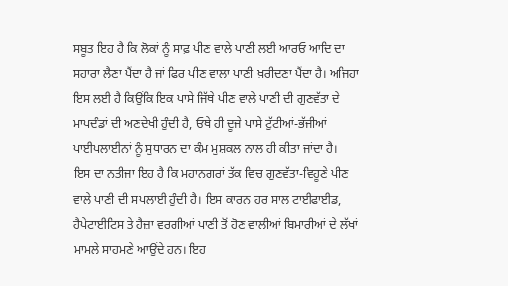ਸਬੂਤ ਇਹ ਹੈ ਕਿ ਲੋਕਾਂ ਨੂੰ ਸਾਫ਼ ਪੀਣ ਵਾਲੇ ਪਾਣੀ ਲਈ ਆਰਓ ਆਦਿ ਦਾ ਸਹਾਰਾ ਲੈਣਾ ਪੈਂਦਾ ਹੈ ਜਾਂ ਫਿਰ ਪੀਣ ਵਾਲਾ ਪਾਣੀ ਖ਼ਰੀਦਣਾ ਪੈਂਦਾ ਹੈ। ਅਜਿਹਾ ਇਸ ਲਈ ਹੈ ਕਿਉਂਕਿ ਇਕ ਪਾਸੇ ਜਿੱਥੇ ਪੀਣ ਵਾਲੇ ਪਾਣੀ ਦੀ ਗੁਣਵੱਤਾ ਦੇ ਮਾਪਦੰਡਾਂ ਦੀ ਅਣਦੇਖੀ ਹੁੰਦੀ ਹੈ, ਓਥੇ ਹੀ ਦੂਜੇ ਪਾਸੇ ਟੁੱਟੀਆਂ-ਭੱਜੀਆਂ ਪਾਈਪਲਾਈਨਾਂ ਨੂੰ ਸੁਧਾਰਨ ਦਾ ਕੰਮ ਮੁਸ਼ਕਲ ਨਾਲ ਹੀ ਕੀਤਾ ਜਾਂਦਾ ਹੈ।
ਇਸ ਦਾ ਨਤੀਜਾ ਇਹ ਹੈ ਕਿ ਮਹਾਨਗਰਾਂ ਤੱਕ ਵਿਚ ਗੁਣਵੱਤਾ-ਵਿਹੂਣੇ ਪੀਣ ਵਾਲੇ ਪਾਣੀ ਦੀ ਸਪਲਾਈ ਹੁੰਦੀ ਹੈ। ਇਸ ਕਾਰਨ ਹਰ ਸਾਲ ਟਾਈਫਾਈਡ, ਹੈਪੇਟਾਈਟਿਸ ਤੇ ਹੈਜ਼ਾ ਵਰਗੀਆਂ ਪਾਣੀ ਤੋਂ ਹੋਣ ਵਾਲੀਆਂ ਬਿਮਾਰੀਆਂ ਦੇ ਲੱਖਾਂ ਮਾਮਲੇ ਸਾਹਮਣੇ ਆਉਂਦੇ ਹਨ। ਇਹ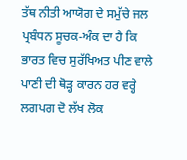ਤੱਥ ਨੀਤੀ ਆਯੋਗ ਦੇ ਸਮੁੱਚੇ ਜਲ ਪ੍ਰਬੰਧਨ ਸੂਚਕ-ਅੰਕ ਦਾ ਹੈ ਕਿ ਭਾਰਤ ਵਿਚ ਸੁਰੱਖਿਅਤ ਪੀਣ ਵਾਲੇ ਪਾਣੀ ਦੀ ਥੋੜ੍ਹ ਕਾਰਨ ਹਰ ਵਰ੍ਹੇ ਲਗਪਗ ਦੋ ਲੱਖ ਲੋਕ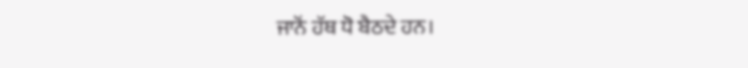ਜਾਨੋਂ ਹੱਥ ਧੋ ਬੈਠਦੇ ਹਨ।